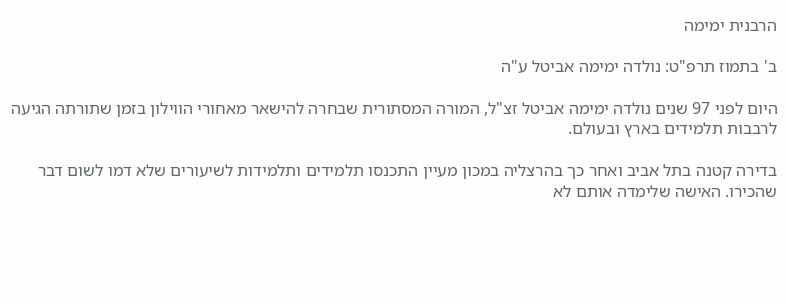הרבנית ימימה

ב' בתמוז תרפ"ט: נולדה ימימה אביטל ע"ה

היום לפני 97 שנים נולדה ימימה אביטל זצ"ל, המורה המסתורית שבחרה להישאר מאחורי הווילון בזמן שתורתה הגיעה לרבבות תלמידים בארץ ובעולם.

בדירה קטנה בתל אביב ואחר כך בהרצליה במכון מעיין התכנסו תלמידים ותלמידות לשיעורים שלא דמו לשום דבר שהכירו. האישה שלימדה אותם לא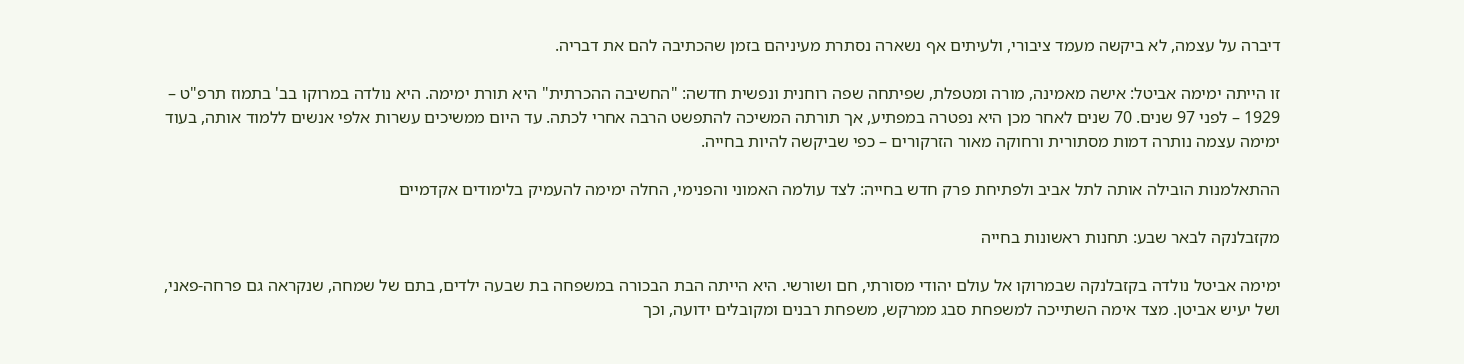דיברה על עצמה, לא ביקשה מעמד ציבורי, ולעיתים אף נשארה נסתרת מעיניהם בזמן שהכתיבה להם את דבריה.

זו הייתה ימימה אביטל: אישה מאמינה, מורה ומטפלת, שפיתחה שפה רוחנית ונפשית חדשה: "החשיבה ההכרתית" היא תורת ימימה. היא נולדה במרוקו בב' בתמוז תרפ"ט – 1929 – לפני 97 שנים. 70 שנים לאחר מכן היא נפטרה במפתיע, אך תורתה המשיכה להתפשט הרבה אחרי לכתה. עד היום ממשיכים עשרות אלפי אנשים ללמוד אותה, בעוד ימימה עצמה נותרה דמות מסתורית ורחוקה מאור הזרקורים – כפי שביקשה להיות בחייה.

ההתאלמנות הובילה אותה לתל אביב ולפתיחת פרק חדש בחייה: לצד עולמה האמוני והפנימי, החלה ימימה להעמיק בלימודים אקדמיים

מקזבלנקה לבאר שבע: תחנות ראשונות בחייה

ימימה אביטל נולדה בקזבלנקה שבמרוקו אל עולם יהודי מסורתי, חם ושורשי. היא הייתה הבת הבכורה במשפחה בת שבעה ילדים, בתם של שמחה, שנקראה גם פרחה-פאני, ושל יעיש אביטן. מצד אימה השתייכה למשפחת סבג ממרקש, משפחת רבנים ומקובלים ידועה, וכך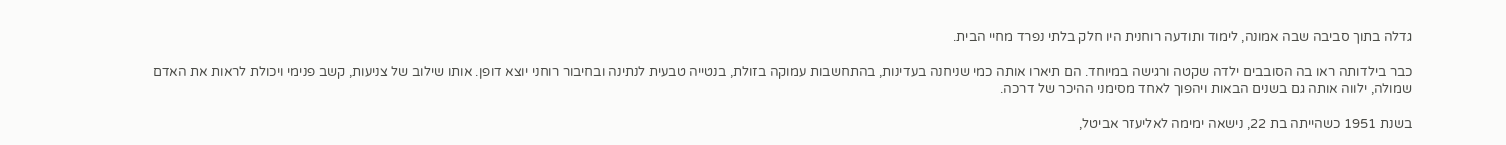גדלה בתוך סביבה שבה אמונה, לימוד ותודעה רוחנית היו חלק בלתי נפרד מחיי הבית.

כבר בילדותה ראו בה הסובבים ילדה שקטה ורגישה במיוחד. הם תיארו אותה כמי שניחנה בעדינות, בהתחשבות עמוקה בזולת, בנטייה טבעית לנתינה ובחיבור רוחני יוצא דופן. אותו שילוב של צניעות, קשב פנימי ויכולת לראות את האדם שמולה, ילווה אותה גם בשנים הבאות ויהפוך לאחד מסימני ההיכר של דרכה.

בשנת 1951 כשהייתה בת 22, נישאה ימימה לאליעזר אביטל,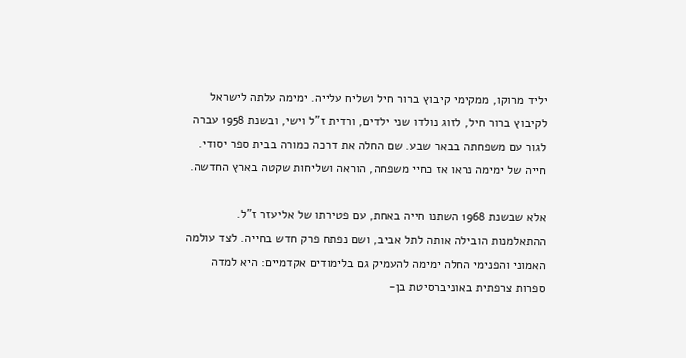יליד מרוקו, ממקימי קיבוץ ברור חיל ושליח עלייה. ימימה עלתה לישראל לקיבוץ ברור חיל, לזוג נולדו שני ילדים, ורדית ז"ל וישי, ובשנת 1958 עברה לגור עם משפחתה בבאר שבע. שם החלה את דרכה כמורה בבית ספר יסודי.  חייה של ימימה נראו אז כחיי משפחה, הוראה ושליחות שקטה בארץ החדשה.

אלא שבשנת 1968 השתנו חייה באחת, עם פטירתו של אליעזר ז"ל. ההתאלמנות הובילה אותה לתל אביב, ושם נפתח פרק חדש בחייה. לצד עולמה האמוני והפנימי החלה ימימה להעמיק גם בלימודים אקדמיים: היא למדה ספרות צרפתית באוניברסיטת בן-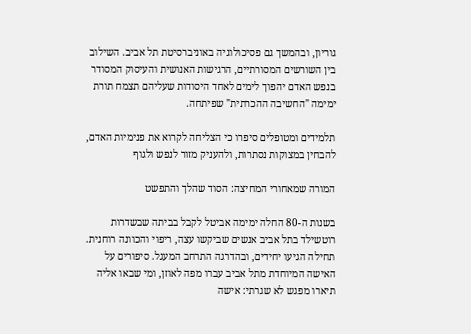גוריון, ובהמשך גם פסיכולוגיה באוניברסיטת תל אביב. השילוב בין השורשים המסורתיים, הרגישות האנושית והעיסוק המסודר בנפש האדם יהפוך לימים לאחד היסודות שעליהם תצמח תורת ימימה "החשיבה ההכרתית" שפיתחה.

תלמידים ומטופלים סיפרו כי הצליחה לקרוא את פנימיות האדם, להבחין במצוקות נסתרות, ולהעניק מזור לנפש ולגוף

המורה שמאחורי המחיצה: הסוד שהלך והתפשט

בשנות ה-80 החלה ימימה אביטל לקבל בביתה שבשדרות רוטשילד בתל אביב אנשים שביקשו עצה, ריפוי והכוונה רוחנית. תחילה הגיעו יחידים, ובהדרגה התרחב המעגל. סיפורים על האישה המיוחדת מתל אביב עברו מפה לאוזן, ומי שבאו אליה תיארו מפגש לא שגרתי: אישה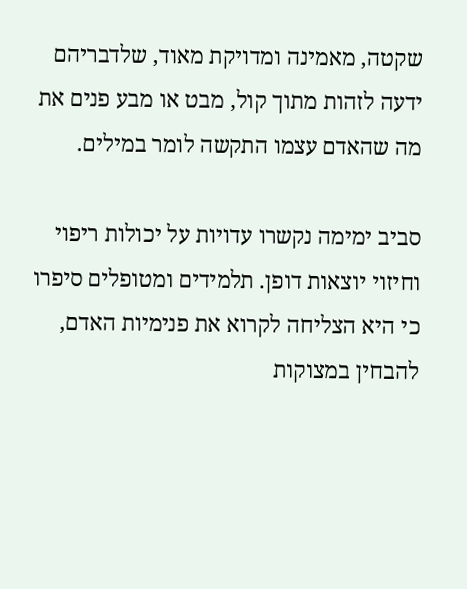שקטה, מאמינה ומדויקת מאוד, שלדבריהם ידעה לזהות מתוך קול, מבט או מבע פנים את מה שהאדם עצמו התקשה לומר במילים.

סביב ימימה נקשרו עדויות על יכולות ריפוי וחיזוי יוצאות דופן. תלמידים ומטופלים סיפרו כי היא הצליחה לקרוא את פנימיות האדם, להבחין במצוקות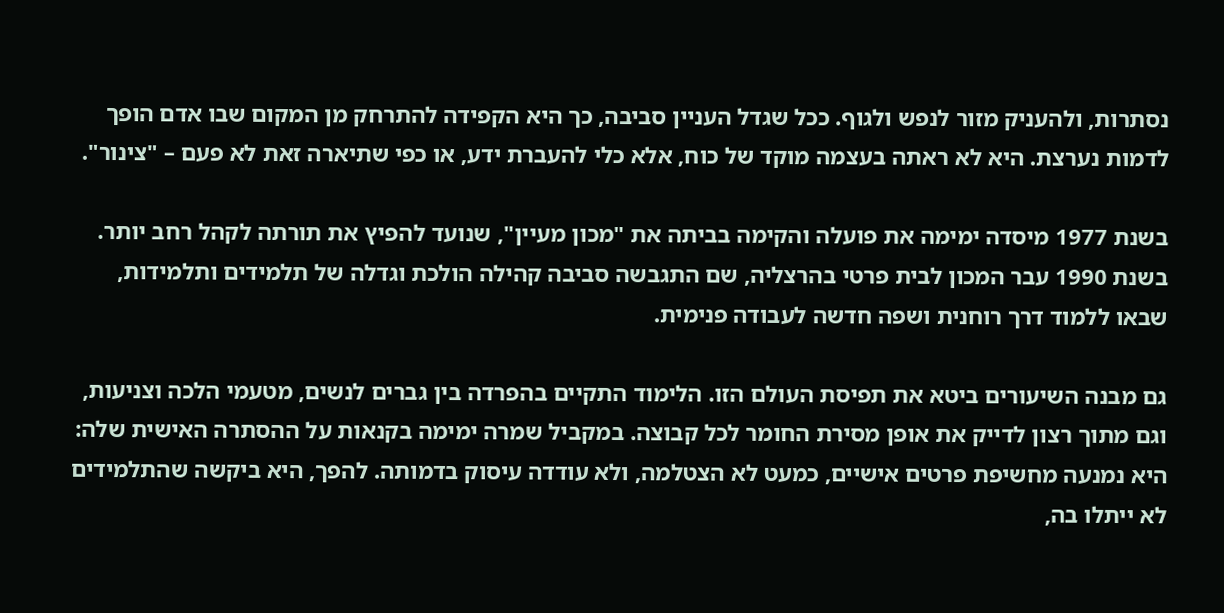נסתרות, ולהעניק מזור לנפש ולגוף. ככל שגדל העניין סביבה, כך היא הקפידה להתרחק מן המקום שבו אדם הופך לדמות נערצת. היא לא ראתה בעצמה מוקד של כוח, אלא כלי להעברת ידע, או כפי שתיארה זאת לא פעם – "צינור".

בשנת 1977 מיסדה ימימה את פועלה והקימה בביתה את "מכון מעיין", שנועד להפיץ את תורתה לקהל רחב יותר.  בשנת 1990 עבר המכון לבית פרטי בהרצליה, שם התגבשה סביבה קהילה הולכת וגדלה של תלמידים ותלמידות, שבאו ללמוד דרך רוחנית ושפה חדשה לעבודה פנימית.

גם מבנה השיעורים ביטא את תפיסת העולם הזו. הלימוד התקיים בהפרדה בין גברים לנשים, מטעמי הלכה וצניעות, וגם מתוך רצון לדייק את אופן מסירת החומר לכל קבוצה. במקביל שמרה ימימה בקנאות על ההסתרה האישית שלה: היא נמנעה מחשיפת פרטים אישיים, כמעט לא הצטלמה, ולא עודדה עיסוק בדמותה. להפך, היא ביקשה שהתלמידים לא ייתלו בה,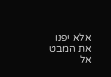אלא יפנו את המבט אל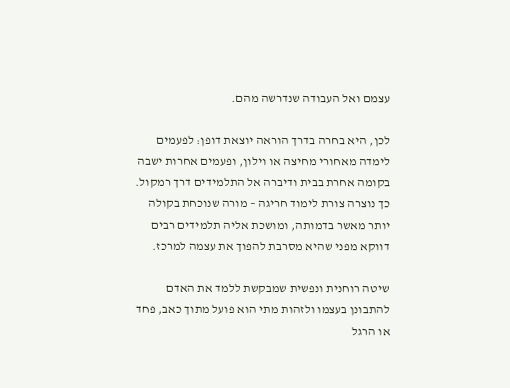עצמם ואל העבודה שנדרשה מהם.

לכן, היא בחרה בדרך הוראה יוצאת דופן: לפעמים לימדה מאחורי מחיצה או וילון, ופעמים אחרות ישבה בקומה אחרת בבית ודיברה אל התלמידים דרך רמקול. כך נוצרה צורת לימוד חריגה – מורה שנוכחת בקולה יותר מאשר בדמותה, ומושכת אליה תלמידים רבים דווקא מפני שהיא מסרבת להפוך את עצמה למרכז.

שיטה רוחנית ונפשית שמבקשת ללמד את האדם להתבונן בעצמו ולזהות מתי הוא פועל מתוך כאב, פחד או הרגל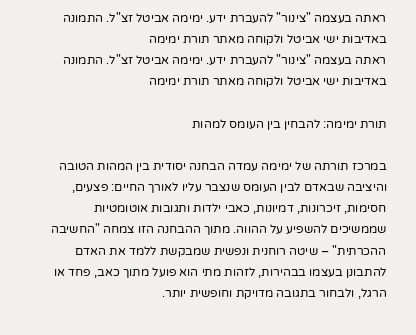ראתה בעצמה "צינור" להעברת ידע. ימימה אביטל זצ"ל. התמונה באדיבות ישי אביטל ולקוחה מאתר תורת ימימה
ראתה בעצמה "צינור" להעברת ידע. ימימה אביטל זצ"ל. התמונה באדיבות ישי אביטל ולקוחה מאתר תורת ימימה

תורת ימימה: להבחין בין העומס למהות

במרכז תורתה של ימימה עמדה הבחנה יסודית בין המהות הטובה והיציבה שבאדם לבין העומס שנצבר עליו לאורך החיים: פצעים, חסימות, זיכרונות, דמיונות, כאבי ילדות ותגובות אוטומטיות שממשיכים להשפיע על ההווה. מתוך ההבחנה הזו צמחה "החשיבה ההכרתית" – שיטה רוחנית ונפשית שמבקשת ללמד את האדם להתבונן בעצמו בבהירות, לזהות מתי הוא פועל מתוך כאב, פחד או הרגל, ולבחור בתגובה מדויקת וחופשית יותר.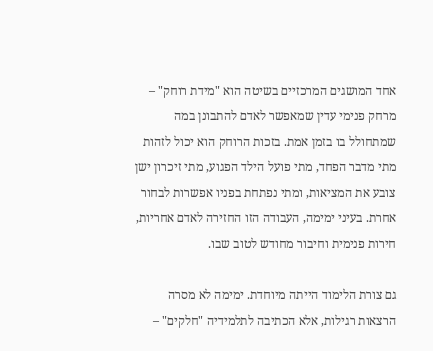אחד המושגים המרכזיים בשיטה הוא "מידת רוחק" – מרחק פנימי עדין שמאפשר לאדם להתבונן במה שמתחולל בו בזמן אמת. בזכות הרוחק הוא יכול לזהות מתי מדבר הפחד, מתי פועל הילד הפגוע, מתי זיכרון ישן צובע את המציאות, ומתי נפתחת בפניו אפשרות לבחור אחרת. בעיני ימימה, העבודה הזו החזירה לאדם אחריות, חירות פנימית וחיבור מחודש לטוב שבו.

גם צורת הלימוד הייתה מיוחדת. ימימה לא מסרה הרצאות רגילות, אלא הכתיבה לתלמידיה "חלקים" –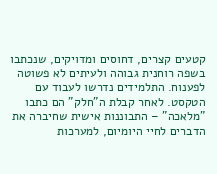קטעים קצרים, דחוסים ומדויקים, שנכתבו בשפה רוחנית גבוהה ולעיתים לא פשוטה לפענוח. התלמידים נדרשו לעבוד עם הטקסט. לאחר קבלת ה"חלק" הם כתבו "מלאכה" – התבוננות אישית שחיברה את הדברים לחיי היומיום, למערכות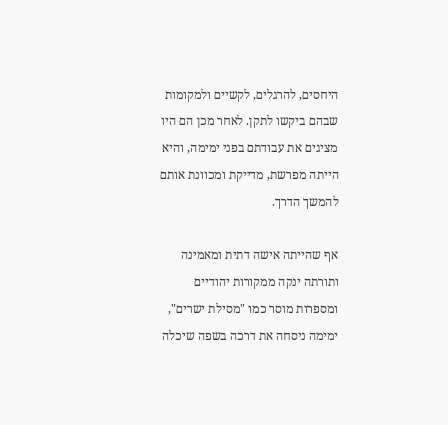היחסים, להרגלים, לקשיים ולמקומות שבהם ביקשו לתקן. לאחר מכן הם היו מציגים את עבודתם בפני ימימה, והיא הייתה מפרשת, מדייקת ומכוונת אותם להמשך הדרך.

אף שהייתה אישה דתית ומאמינה ותורתה ינקה ממקורות יהודיים ומספרות מוסר כמו "מסילת ישרים", ימימה ניסחה את דרכה בשפה שיכלה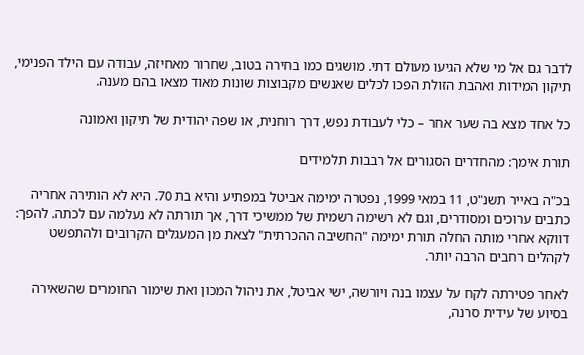לדבר גם אל מי שלא הגיעו מעולם דתי. מושגים כמו בחירה בטוב, שחרור מאחיזה, עבודה עם הילד הפנימי, תיקון המידות ואהבת הזולת הפכו לכלים שאנשים מקבוצות שונות מאוד מצאו בהם מענה.

כל אחד מצא בה שער אחר – כלי לעבודת נפש, דרך רוחנית, או שפה יהודית של תיקון ואמונה

תורת אימך: מהחדרים הסגורים אל רבבות תלמידים

בכ"ה באייר תשנ"ט, 11 במאי 1999, נפטרה ימימה אביטל במפתיע והיא בת 70. היא לא הותירה אחריה כתבים ערוכים ומסודרים, וגם לא רשימה רשמית של ממשיכי דרך, אך תורתה לא נעלמה עם לכתה. להפך: דווקא אחרי מותה החלה תורת ימימה "החשיבה ההכרתית" לצאת מן המעגלים הקרובים ולהתפשט לקהלים רחבים הרבה יותר.

לאחר פטירתה לקח על עצמו בנה ויורשה, ישי אביטל, את ניהול המכון ואת שימור החומרים שהשאירה בסיוע של עידית סרנה,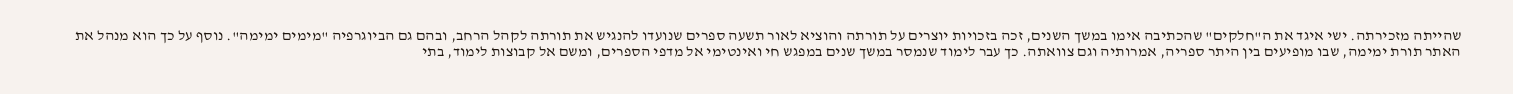שהייתה מזכירתה. ישי איגד את ה"חלקים" שהכתיבה אימו במשך השנים, זכה בזכויות יוצרים על תורתה והוציא לאור תשעה ספרים שנועדו להנגיש את תורתה לקהל הרחב, ובהם גם הביוגרפיה "מימים ימימה". נוסף על כך הוא מנהל את האתר תורת ימימה, שבו מופיעים בין היתר ספריה, אמרותיה וגם צוואתה. כך עבר לימוד שנמסר במשך שנים במפגש חי ואינטימי אל מדפי הספרים, ומשם אל קבוצות לימוד, בתי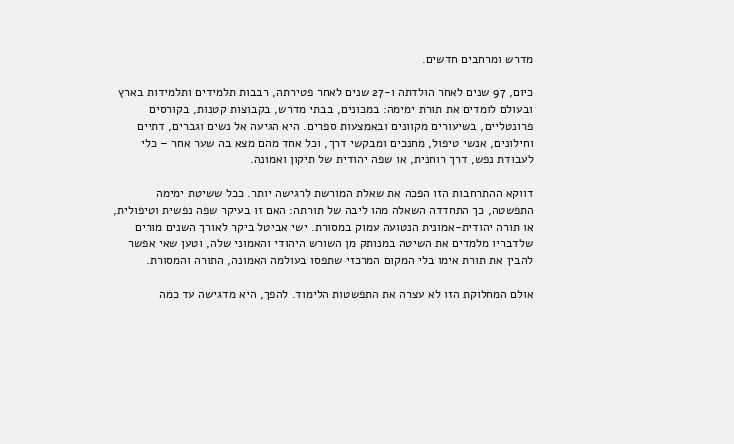מדרש ומרחבים חדשים.

כיום, 97 שנים לאחר הולדתה ו-27 שנים לאחר פטירתה, רבבות תלמידים ותלמידות בארץ ובעולם לומדים את תורת ימימה: במכונים, בבתי מדרש, בקבוצות קטנות, בקורסים פרונטליים, בשיעורים מקוונים ובאמצעות ספרים. היא הגיעה אל נשים וגברים, דתיים וחילונים, אנשי טיפול, מחנכים ומבקשי דרך, וכל אחד מהם מצא בה שער אחר – כלי לעבודת נפש, דרך רוחנית, או שפה יהודית של תיקון ואמונה.

דווקא ההתרחבות הזו הפכה את שאלת המורשת לרגישה יותר. ככל ששיטת ימימה התפשטה, כך התחדדה השאלה מהו ליבה של תורתה: האם זו בעיקר שפה נפשית וטיפולית, או תורה יהודית-אמונית הנטועה עמוק במסורת. ישי אביטל ביקר לאורך השנים מורים שלדבריו מלמדים את השיטה במנותק מן השורש היהודי והאמוני שלה, וטען שאי אפשר להבין את תורת אימו בלי המקום המרכזי שתפסו בעולמה האמונה, התורה והמסורת.

אולם המחלוקת הזו לא עצרה את התפשטות הלימוד. להפך, היא מדגישה עד כמה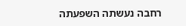רחבה נעשתה השפעתה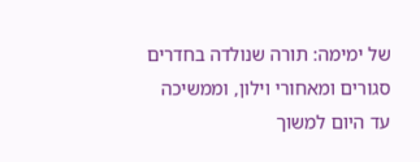של ימימה: תורה שנולדה בחדרים סגורים ומאחורי וילון, וממשיכה עד היום למשוך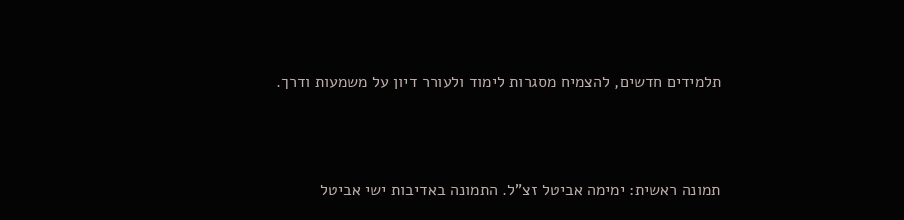תלמידים חדשים, להצמיח מסגרות לימוד ולעורר דיון על משמעות ודרך.



תמונה ראשית: ימימה אביטל זצ"ל. התמונה באדיבות ישי אביטל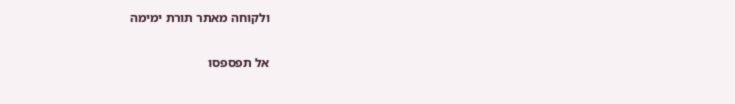ולקוחה מאתר תורת ימימה

אל תפספסו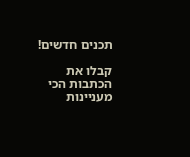תכנים חדשים!

קבלו את הכתבות הכי מעניינות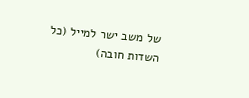של משב ישר למייל (כל השדות חובה)